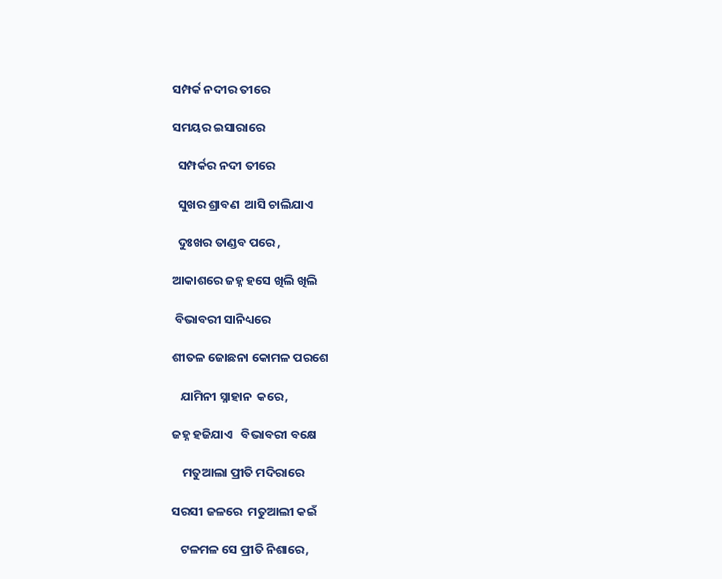ସମ୍ପର୍କ ନଦୀର ତୀରେ

ସମୟର ଇସାରାରେ

  ସମ୍ପର୍କର ନଦୀ ତୀରେ

  ସୁଖର ଶ୍ରାବଣ  ଆସି ଚାଲିଯାଏ

  ଦୁଃଖର ତାଣ୍ଡବ ପରେ ,

ଆକାଶରେ ଜହ୍ନ ହସେ ଖିଲି ଖିଲି

 ବିଭାବରୀ ସାନିଧ୍ୟରେ

ଶୀତଳ ଜୋଛନା କୋମଳ ପରଶେ

   ଯାମିନୀ ସ୍ନାହାନ  କରେ,

ଜହ୍ନ ହଜିଯାଏ   ବିଭାବରୀ ବକ୍ଷେ

    ମତୁଆଲା ପ୍ରୀତି ମଦିରାରେ

ସରସୀ ଜଳରେ  ମତୁଆଲୀ କଇଁ

   ଟଳମଳ ସେ ପ୍ରୀତି ନିଶାରେ,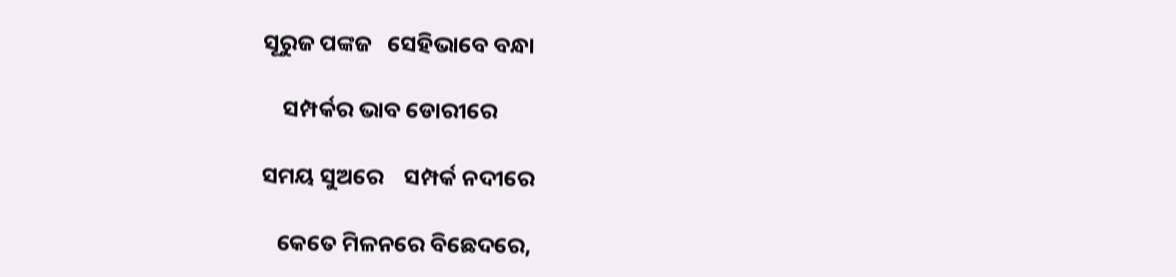ସୂରୁଜ ପଙ୍କଜ   ସେହିଭାବେ ବନ୍ଧା

    ସମ୍ପର୍କର ଭାବ ଡୋରୀରେ

ସମୟ ସୁଅରେ    ସମ୍ପର୍କ ନଦୀରେ

   କେତେ ମିଳନରେ ବିଛେଦରେ,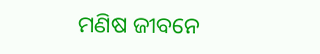ମଣିଷ ଜୀବନେ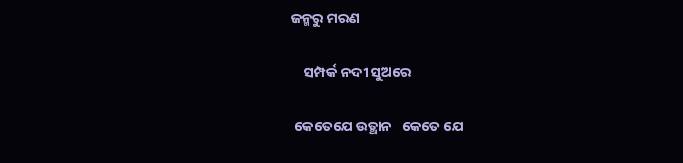ଜନ୍ମରୁ ମରଣ

    ସମ୍ପର୍କ ନଦୀ ସୁଅରେ

 କେତେଯେ ଉତ୍ଥାନ   କେତେ ଯେ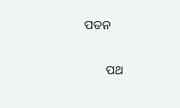ପତନ

       ପଥ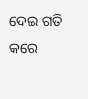ଦେଇ ଗତି କରେ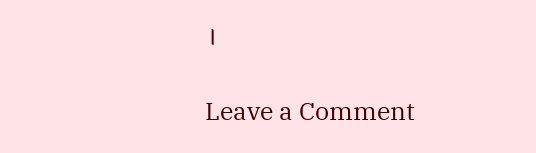।

Leave a Comment